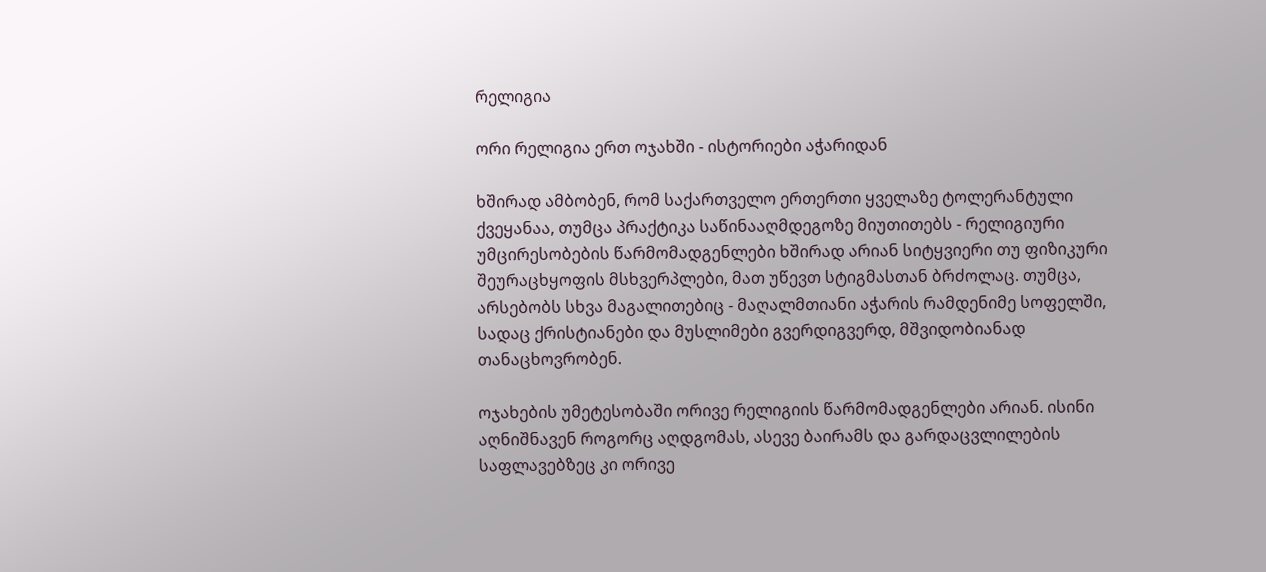რელიგია

ორი რელიგია ერთ ოჯახში - ისტორიები აჭარიდან

ხშირად ამბობენ, რომ საქართველო ერთერთი ყველაზე ტოლერანტული ქვეყანაა, თუმცა პრაქტიკა საწინააღმდეგოზე მიუთითებს - რელიგიური უმცირესობების წარმომადგენლები ხშირად არიან სიტყვიერი თუ ფიზიკური შეურაცხყოფის მსხვერპლები, მათ უწევთ სტიგმასთან ბრძოლაც. თუმცა, არსებობს სხვა მაგალითებიც - მაღალმთიანი აჭარის რამდენიმე სოფელში, სადაც ქრისტიანები და მუსლიმები გვერდიგვერდ, მშვიდობიანად თანაცხოვრობენ.

ოჯახების უმეტესობაში ორივე რელიგიის წარმომადგენლები არიან. ისინი აღნიშნავენ როგორც აღდგომას, ასევე ბაირამს და გარდაცვლილების საფლავებზეც კი ორივე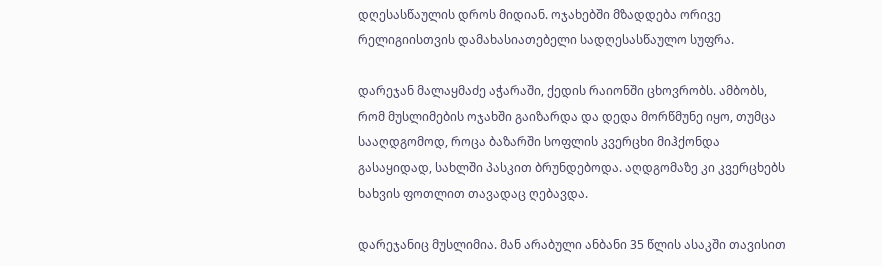დღესასწაულის დროს მიდიან. ოჯახებში მზადდება ორივე რელიგიისთვის დამახასიათებელი სადღესასწაულო სუფრა.

დარეჯან მალაყმაძე აჭარაში, ქედის რაიონში ცხოვრობს. ამბობს, რომ მუსლიმების ოჯახში გაიზარდა და დედა მორწმუნე იყო, თუმცა სააღდგომოდ, როცა ბაზარში სოფლის კვერცხი მიჰქონდა გასაყიდად, სახლში პასკით ბრუნდებოდა. აღდგომაზე კი კვერცხებს ხახვის ფოთლით თავადაც ღებავდა.

დარეჯანიც მუსლიმია. მან არაბული ანბანი 35 წლის ასაკში თავისით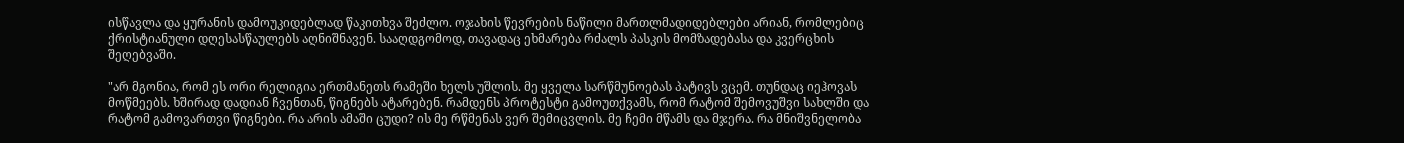ისწავლა და ყურანის დამოუკიდებლად წაკითხვა შეძლო. ოჯახის წევრების ნაწილი მართლმადიდებლები არიან, რომლებიც ქრისტიანული დღესასწაულებს აღნიშნავენ. სააღდგომოდ, თავადაც ეხმარება რძალს პასკის მომზადებასა და კვერცხის შეღებვაში.

"არ მგონია, რომ ეს ორი რელიგია ერთმანეთს რამეში ხელს უშლის. მე ყველა სარწმუნოებას პატივს ვცემ. თუნდაც იეჰოვას მოწმეებს. ხშირად დადიან ჩვენთან, წიგნებს ატარებენ. რამდენს პროტესტი გამოუთქვამს, რომ რატომ შემოვუშვი სახლში და რატომ გამოვართვი წიგნები. რა არის ამაში ცუდი? ის მე რწმენას ვერ შემიცვლის. მე ჩემი მწამს და მჯერა. რა მნიშვნელობა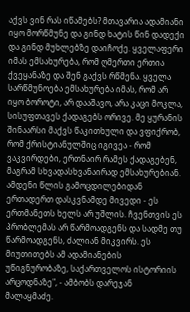აქვს ვინ რას იწამებს? მთავარია ადამიანი იყო მორწმუნე და გინდ ხატის წინ დადექი და გინდ მუხლებზე დაიჩოქე. ყველაფერი იმას ემსახურება, რომ ღმერთი ერთია ქვეყანაზე და შენ გაქვს რწმენა. ყველა სარწმუნოება ემსახურება იმას, რომ არ იყო ბოროტი, არ დააშავო, არა კაცი მოკლა, სისუფთავეს ქადაგებს ორივე. მე ყურანის შინაარსი მაქვს წაკითხული და ვფიქრობ, რომ ქრისტიანულშიც იგივეა - რომ ვაკვირდები, ერთნაირ რამეს ქადაგებენ, მაგრამ სხვადასხვანაირად ემსახურებიან. ამდენი წლის გამოცდილებიდან ერთადერთ დასკვნამდე მივედი - ეს ერთმანეთს ხელს არ უშლის. ჩვენთვის ეს პრობლემას არ წარმოადგენს და სადმე თუ წარმოადგენს, ძალიან მიკვირს. ეს მიუთითებს ამ ადამიანების უწიგნურობაზე, საქართველოს ისტორიის არცოდნაზე", - ამბობს დარეჯან მალაყმაძე.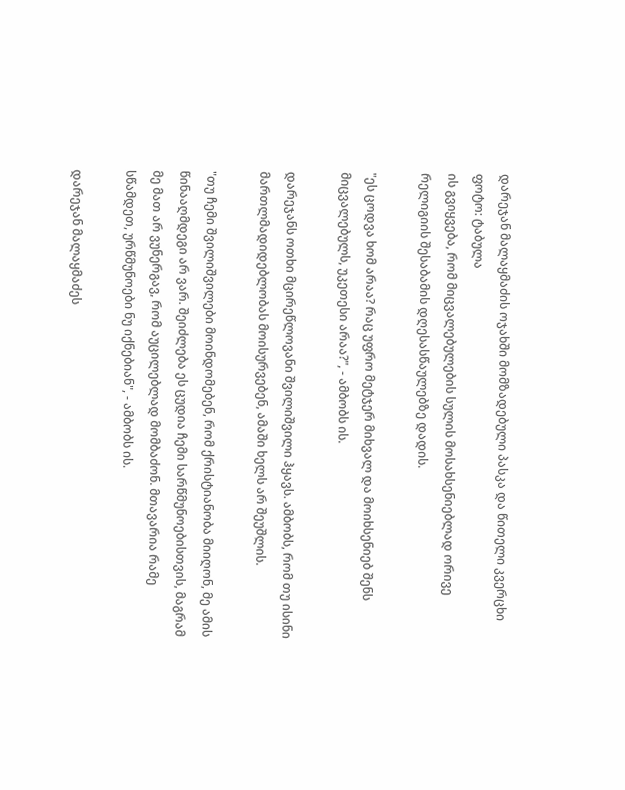დარეჯან მალაყმაძის ოჯახში მომზადებული პასკა და წითელი კვერცხი
ფოტო: ტაბულა
ის გვიყვება, რომ მიცვალებულების სულის მოსახსენიებლად ორივე რელიგიის შესაბამის დღესასწაულებზე დადის.

"ეს ცოდვა ხომ არაა? რაც უფრო მეტჯერ მიხვალ და მოიხსენიებ შენს მიცვალებულს, უკეთესი არაა?", - ამბობს ის.

დარეჯანს ოთხი მცირეწლოვანი შვილიშვილი ჰყავს. ამბობს, რომ თუ ისინი მართლმადიდებლობას მოისურვებენ, ამაში ხელს არ შეუშლის.

"თუ ჩემი შვილიშვილები მოინდომებენ, რომ ქრისტიანობა მიიღონ, მე ამის წინააღმდეგი არ ვარ. შეიძლება ეს ცუდია ჩემი სარწმუნოებისთვის, მაგრამ მე მათ არ ვუნერგავ, რომ აუცილებლად მომბაძონ. მთავარია რამე სწამდეთ, ურწმუნოები ნუ იქნებიან", - ამბობს ის.

დარეჯან მალაყმაძეს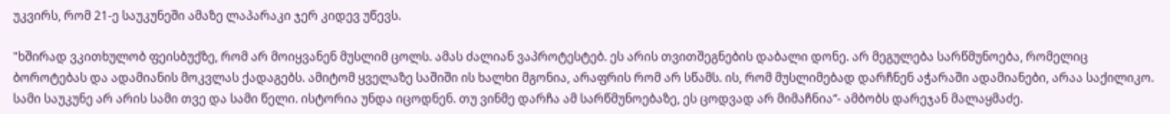უკვირს, რომ 21-ე საუკუნეში ამაზე ლაპარაკი ჯერ კიდევ უწევს.

"ხშირად ვკითხულობ ფეისბუქზე, რომ არ მოიყვანენ მუსლიმ ცოლს. ამას ძალიან ვაპროტესტებ. ეს არის თვითშეგნების დაბალი დონე. არ მეგულება სარწმუნოება, რომელიც ბოროტებას და ადამიანის მოკვლას ქადაგებს. ამიტომ ყველაზე საშიში ის ხალხი მგონია, არაფრის რომ არ სწამს. ის, რომ მუსლიმებად დარჩნენ აჭარაში ადამიანები, არაა საქილიკო. სამი საუკუნე არ არის სამი თვე და სამი წელი. ისტორია უნდა იცოდნენ. თუ ვინმე დარჩა ამ სარწმუნოებაზე, ეს ცოდვად არ მიმაჩნია“- ამბობს დარეჯან მალაყმაძე.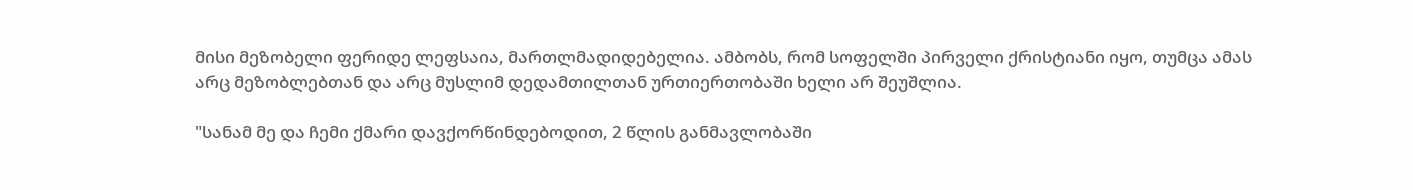მისი მეზობელი ფერიდე ლეფსაია, მართლმადიდებელია. ამბობს, რომ სოფელში პირველი ქრისტიანი იყო, თუმცა ამას არც მეზობლებთან და არც მუსლიმ დედამთილთან ურთიერთობაში ხელი არ შეუშლია.

"სანამ მე და ჩემი ქმარი დავქორწინდებოდით, 2 წლის განმავლობაში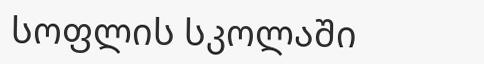სოფლის სკოლაში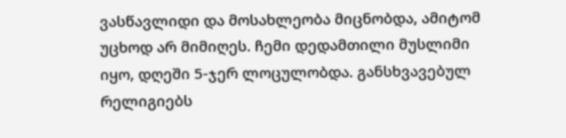ვასწავლიდი და მოსახლეობა მიცნობდა, ამიტომ უცხოდ არ მიმიღეს. ჩემი დედამთილი მუსლიმი იყო, დღეში 5-ჯერ ლოცულობდა. განსხვავებულ რელიგიებს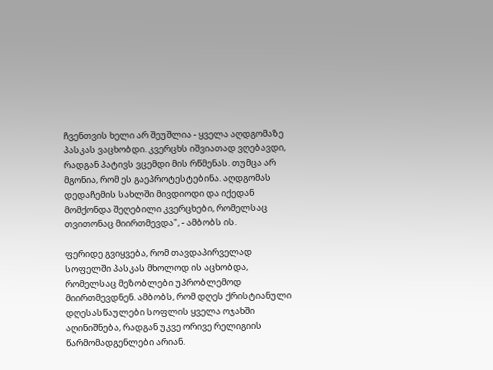ჩვენთვის ხელი არ შეუშლია - ყველა აღდგომაზე პასკას ვაცხობდი. კვერცხს იშვიათად ვღებავდი, რადგან პატივს ვცემდი მის რწმენას. თუმცა არ მგონია, რომ ეს გაეპროტესტებინა. აღდგომას დედაჩემის სახლში მივდიოდი და იქედან მომქონდა შეღებილი კვერცხები, რომელსაც თვითონაც მიირთმევდა", - ამბობს ის.

ფერიდე გვიყვება, რომ თავდაპირველად სოფელში პასკას მხოლოდ ის აცხობდა, რომელსაც მეზობლები უპრობლემოდ მიირთმევდნენ. ამბობს, რომ დღეს ქრისტიანული დღესასწაულები სოფლის ყველა ოჯახში აღინიშნება, რადგან უკვე ორივე რელიგიის წარმომადგენლები არიან.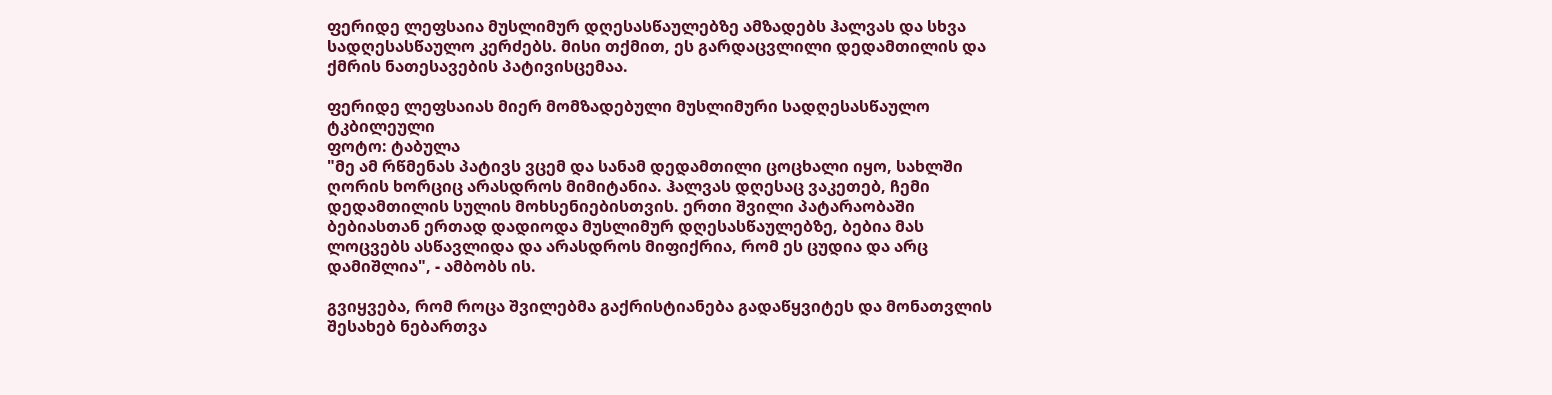ფერიდე ლეფსაია მუსლიმურ დღესასწაულებზე ამზადებს ჰალვას და სხვა სადღესასწაულო კერძებს. მისი თქმით, ეს გარდაცვლილი დედამთილის და ქმრის ნათესავების პატივისცემაა.

ფერიდე ლეფსაიას მიერ მომზადებული მუსლიმური სადღესასწაულო ტკბილეული
ფოტო: ტაბულა
"მე ამ რწმენას პატივს ვცემ და სანამ დედამთილი ცოცხალი იყო, სახლში ღორის ხორციც არასდროს მიმიტანია. ჰალვას დღესაც ვაკეთებ, ჩემი დედამთილის სულის მოხსენიებისთვის. ერთი შვილი პატარაობაში ბებიასთან ერთად დადიოდა მუსლიმურ დღესასწაულებზე, ბებია მას ლოცვებს ასწავლიდა და არასდროს მიფიქრია, რომ ეს ცუდია და არც დამიშლია", - ამბობს ის.

გვიყვება, რომ როცა შვილებმა გაქრისტიანება გადაწყვიტეს და მონათვლის შესახებ ნებართვა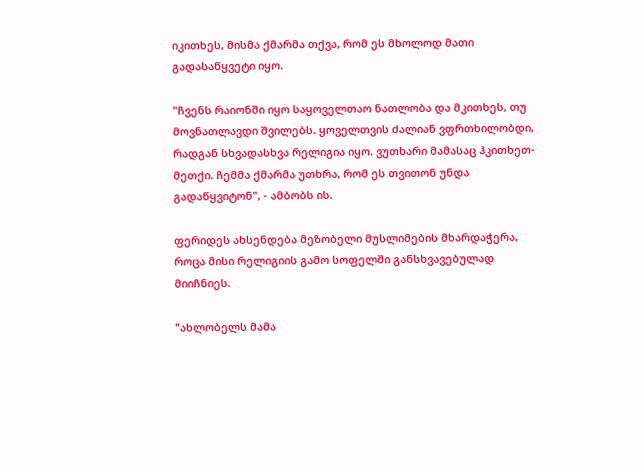იკითხეს, მისმა ქმარმა თქვა, რომ ეს მხოლოდ მათი გადასაწყვეტი იყო.

"ჩვენს რაიონში იყო საყოველთაო ნათლობა და მკითხეს, თუ მოვნათლავდი შვილებს. ყოველთვის ძალიან ვფრთხილობდი, რადგან სხვადასხვა რელიგია იყო. ვუთხარი მამასაც ჰკითხეთ-მეთქი. ჩემმა ქმარმა უთხრა, რომ ეს თვითონ უნდა გადაწყვიტონ", - ამბობს ის.

ფერიდეს ახსენდება მეზობელი მუსლიმების მხარდაჭერა, როცა მისი რელიგიის გამო სოფელში განსხვავებულად მიიჩნიეს.

"ახლობელს მამა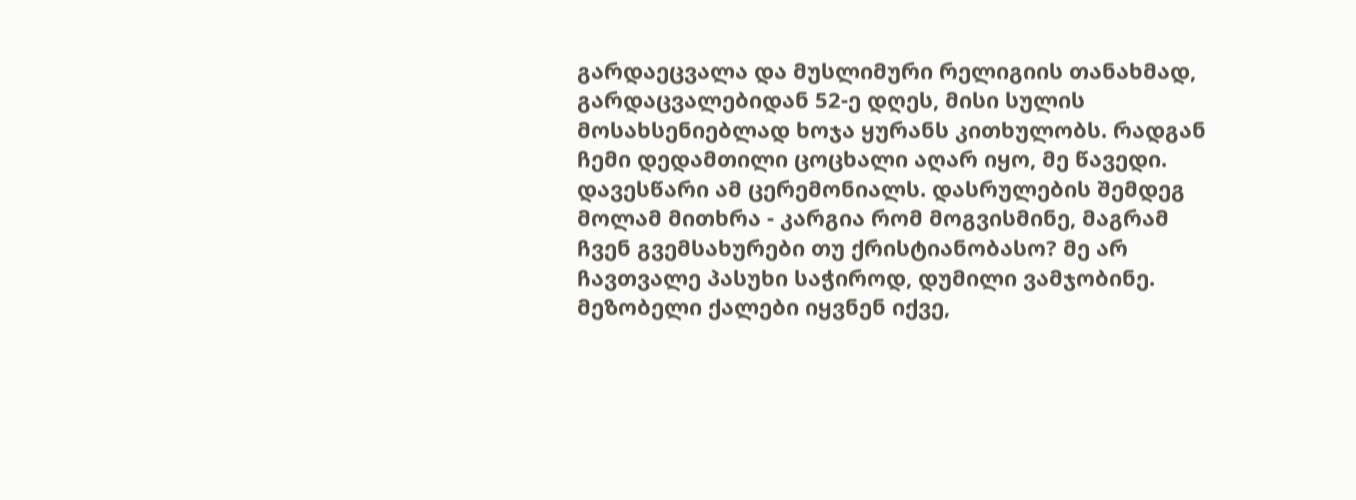გარდაეცვალა და მუსლიმური რელიგიის თანახმად, გარდაცვალებიდან 52-ე დღეს, მისი სულის მოსახსენიებლად ხოჯა ყურანს კითხულობს. რადგან ჩემი დედამთილი ცოცხალი აღარ იყო, მე წავედი. დავესწარი ამ ცერემონიალს. დასრულების შემდეგ მოლამ მითხრა - კარგია რომ მოგვისმინე, მაგრამ ჩვენ გვემსახურები თუ ქრისტიანობასო? მე არ ჩავთვალე პასუხი საჭიროდ, დუმილი ვამჯობინე. მეზობელი ქალები იყვნენ იქვე,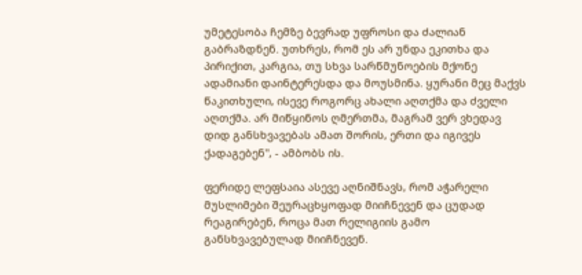უმეტესობა ჩემზე ბევრად უფროსი და ძალიან გაბრაზდნენ. უთხრეს, რომ ეს არ უნდა ეკითხა და პირიქით, კარგია, თუ სხვა სარწმუნოების მქონე ადამიანი დაინტერესდა და მოუსმინა. ყურანი მეც მაქვს წაკითხული, ისევე როგორც ახალი აღთქმა და ძველი აღთქმა. არ მიწყინოს ღმერთმა, მაგრამ ვერ ვხედავ დიდ განსხვავებას ამათ შორის, ერთი და იგივეს ქადაგებენ", - ამბობს ის.

ფერიდე ლეფსაია ასევე აღნიშნავს, რომ აჭარელი მუსლიმები შეურაცხყოფად მიიჩნევენ და ცუდად რეაგირებენ, როცა მათ რელიგიის გამო განსხვავებულად მიიჩნევენ.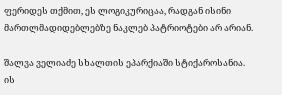ფერიდეს თქმით, ეს ლოგიკურიცაა, რადგან ისინი მართლმადიდებლებზე ნაკლებ პატრიოტები არ არიან.

შალვა ველიაძე სხალთის ეპარქიაში სტიქაროსანია. ის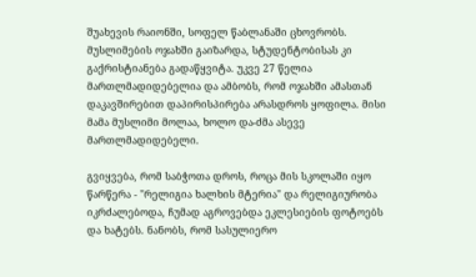შუახევის რაიონში, სოფელ წაბლანაში ცხოვრობს. მუსლიმების ოჯახში გაიზარდა, სტუდენტობისას კი გაქრისტიანება გადაწყვიტა. უკვე 27 წელია მართლმადიდებელია და ამბობს, რომ ოჯახში ამასთან დაკავშირებით დაპირისპირება არასდროს ყოფილა. მისი მამა მუსლიმი მოლაა, ხოლო და-ძმა ასევე მართლმადიდებელი.

გვიყვება, რომ საბჭოთა დროს, როცა მის სკოლაში იყო წარწერა - "რელიგია ხალხის მტერია" და რელიგიურობა იკრძალებოდა, ჩუმად აგროვებდა ეკლესიების ფოტოებს და ხატებს. ნანობს, რომ სასულიერო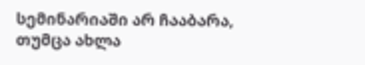სემინარიაში არ ჩააბარა, თუმცა ახლა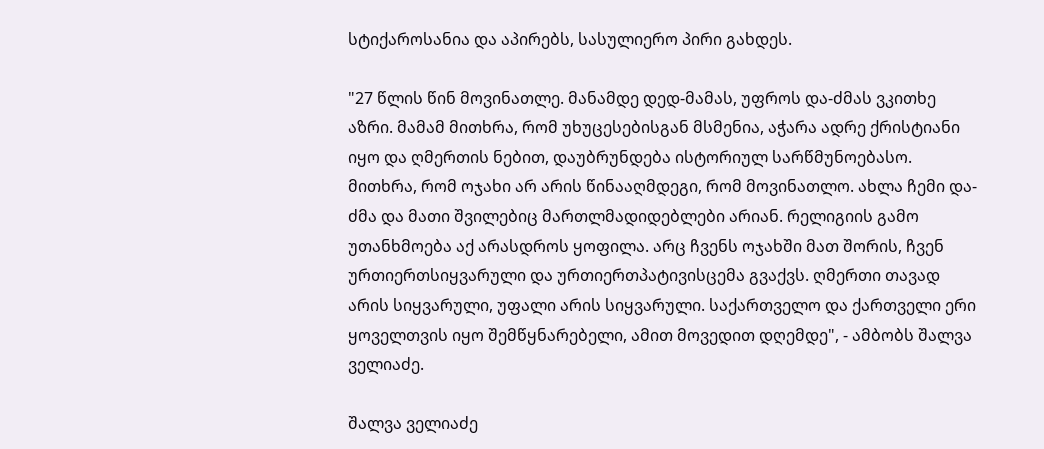სტიქაროსანია და აპირებს, სასულიერო პირი გახდეს.

"27 წლის წინ მოვინათლე. მანამდე დედ-მამას, უფროს და-ძმას ვკითხე აზრი. მამამ მითხრა, რომ უხუცესებისგან მსმენია, აჭარა ადრე ქრისტიანი იყო და ღმერთის ნებით, დაუბრუნდება ისტორიულ სარწმუნოებასო. მითხრა, რომ ოჯახი არ არის წინააღმდეგი, რომ მოვინათლო. ახლა ჩემი და-ძმა და მათი შვილებიც მართლმადიდებლები არიან. რელიგიის გამო უთანხმოება აქ არასდროს ყოფილა. არც ჩვენს ოჯახში მათ შორის, ჩვენ ურთიერთსიყვარული და ურთიერთპატივისცემა გვაქვს. ღმერთი თავად არის სიყვარული, უფალი არის სიყვარული. საქართველო და ქართველი ერი ყოველთვის იყო შემწყნარებელი, ამით მოვედით დღემდე", - ამბობს შალვა ველიაძე.

შალვა ველიაძე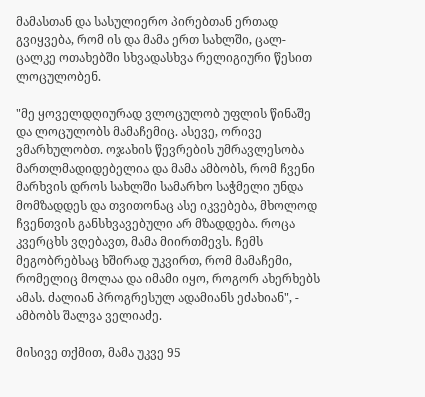მამასთან და სასულიერო პირებთან ერთად
გვიყვება, რომ ის და მამა ერთ სახლში, ცალ-ცალკე ოთახებში სხვადასხვა რელიგიური წესით ლოცულობენ.

"მე ყოველდღიურად ვლოცულობ უფლის წინაშე და ლოცულობს მამაჩემიც. ასევე, ორივე ვმარხულობთ. ოჯახის წევრების უმრავლესობა მართლმადიდებელია და მამა ამბობს, რომ ჩვენი მარხვის დროს სახლში სამარხო საჭმელი უნდა მომზადდეს და თვითონაც ასე იკვებება, მხოლოდ ჩვენთვის განსხვავებული არ მზადდება. როცა კვერცხს ვღებავთ, მამა მიირთმევს. ჩემს მეგობრებსაც ხშირად უკვირთ, რომ მამაჩემი, რომელიც მოლაა და იმამი იყო, როგორ ახერხებს ამას. ძალიან პროგრესულ ადამიანს ეძახიან", - ამბობს შალვა ველიაძე.

მისივე თქმით, მამა უკვე 95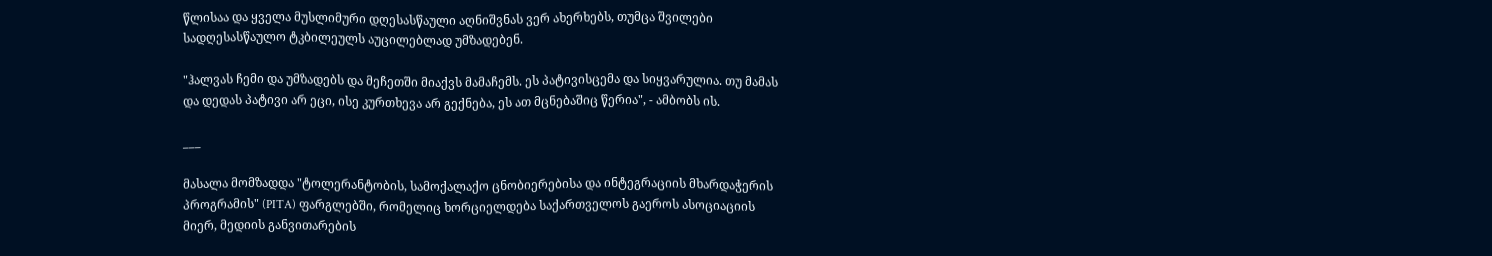წლისაა და ყველა მუსლიმური დღესასწაული აღნიშვნას ვერ ახერხებს, თუმცა შვილები სადღესასწაულო ტკბილეულს აუცილებლად უმზადებენ.

"ჰალვას ჩემი და უმზადებს და მეჩეთში მიაქვს მამაჩემს. ეს პატივისცემა და სიყვარულია. თუ მამას და დედას პატივი არ ეცი, ისე კურთხევა არ გექნება, ეს ათ მცნებაშიც წერია", - ამბობს ის.

___

მასალა მომზადდა "ტოლერანტობის, სამოქალაქო ცნობიერებისა და ინტეგრაციის მხარდაჭერის პროგრამის" (PITA) ფარგლებში, რომელიც ხორციელდება საქართველოს გაეროს ასოციაციის მიერ, მედიის განვითარების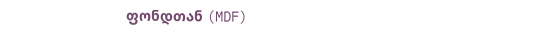ფონდთან (MDF)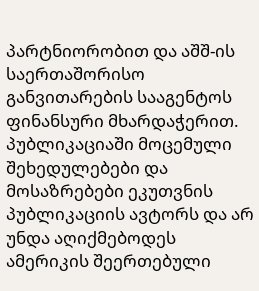პარტნიორობით და აშშ-ის საერთაშორისო განვითარების სააგენტოს ფინანსური მხარდაჭერით. პუბლიკაციაში მოცემული შეხედულებები და მოსაზრებები ეკუთვნის პუბლიკაციის ავტორს და არ უნდა აღიქმებოდეს ამერიკის შეერთებული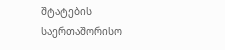შტატების საერთაშორისო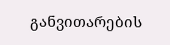განვითარების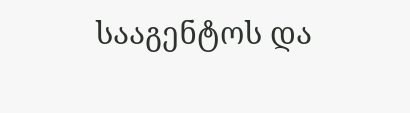სააგენტოს და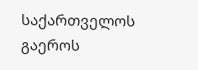საქართველოს გაეროს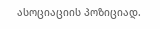ასოციაციის პოზიციად.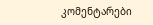კომენტარები